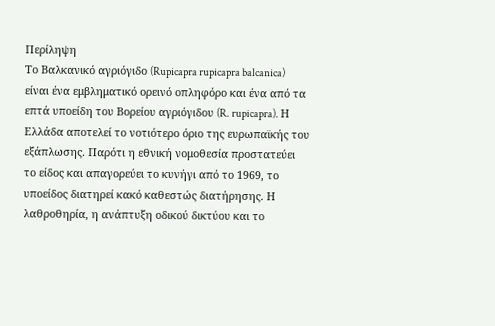Περίληψη
Το Βαλκανικό αγριόγιδο (Rupicapra rupicapra balcanica) είναι ένα εμβληματικό ορεινό οπληφόρο και ένα από τα επτά υποείδη του Βορείου αγριόγιδου (R. rupicapra). Η Ελλάδα αποτελεί το νοτιότερο όριο της ευρωπαϊκής του εξάπλωσης. Παρότι η εθνική νομοθεσία προστατεύει το είδος και απαγορεύει το κυνήγι από το 1969, το υποείδος διατηρεί κακό καθεστώς διατήρησης. Η λαθροθηρία, η ανάπτυξη οδικού δικτύου και το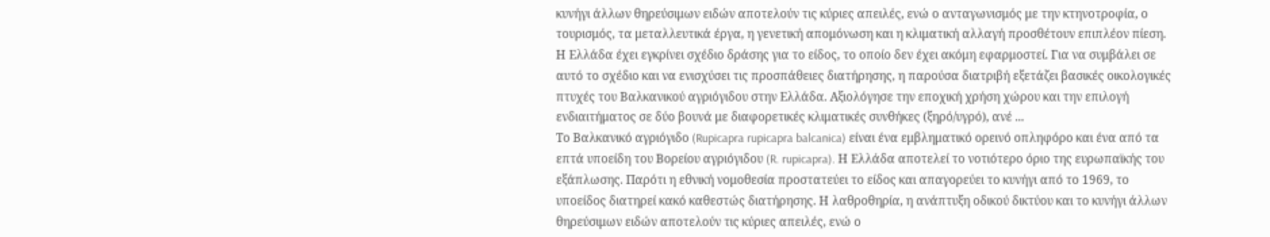κυνήγι άλλων θηρεύσιμων ειδών αποτελούν τις κύριες απειλές, ενώ ο ανταγωνισμός με την κτηνοτροφία, ο τουρισμός, τα μεταλλευτικά έργα, η γενετική απομόνωση και η κλιματική αλλαγή προσθέτουν επιπλέον πίεση. Η Ελλάδα έχει εγκρίνει σχέδιο δράσης για το είδος, το οποίο δεν έχει ακόμη εφαρμοστεί. Για να συμβάλει σε αυτό το σχέδιο και να ενισχύσει τις προσπάθειες διατήρησης, η παρούσα διατριβή εξετάζει βασικές οικολογικές πτυχές του Βαλκανικού αγριόγιδου στην Ελλάδα. Αξιολόγησε την εποχική χρήση χώρου και την επιλογή ενδιαιτήματος σε δύο βουνά με διαφορετικές κλιματικές συνθήκες (ξηρό/υγρό), ανέ ...
Το Βαλκανικό αγριόγιδο (Rupicapra rupicapra balcanica) είναι ένα εμβληματικό ορεινό οπληφόρο και ένα από τα επτά υποείδη του Βορείου αγριόγιδου (R. rupicapra). Η Ελλάδα αποτελεί το νοτιότερο όριο της ευρωπαϊκής του εξάπλωσης. Παρότι η εθνική νομοθεσία προστατεύει το είδος και απαγορεύει το κυνήγι από το 1969, το υποείδος διατηρεί κακό καθεστώς διατήρησης. Η λαθροθηρία, η ανάπτυξη οδικού δικτύου και το κυνήγι άλλων θηρεύσιμων ειδών αποτελούν τις κύριες απειλές, ενώ ο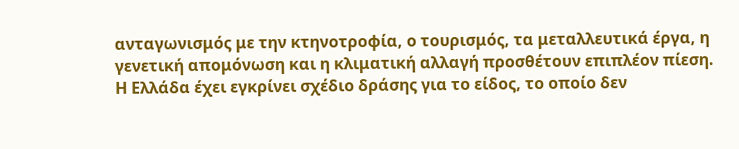ανταγωνισμός με την κτηνοτροφία, ο τουρισμός, τα μεταλλευτικά έργα, η γενετική απομόνωση και η κλιματική αλλαγή προσθέτουν επιπλέον πίεση. Η Ελλάδα έχει εγκρίνει σχέδιο δράσης για το είδος, το οποίο δεν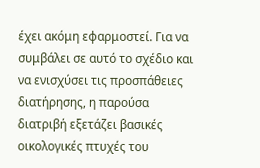έχει ακόμη εφαρμοστεί. Για να συμβάλει σε αυτό το σχέδιο και να ενισχύσει τις προσπάθειες διατήρησης, η παρούσα διατριβή εξετάζει βασικές οικολογικές πτυχές του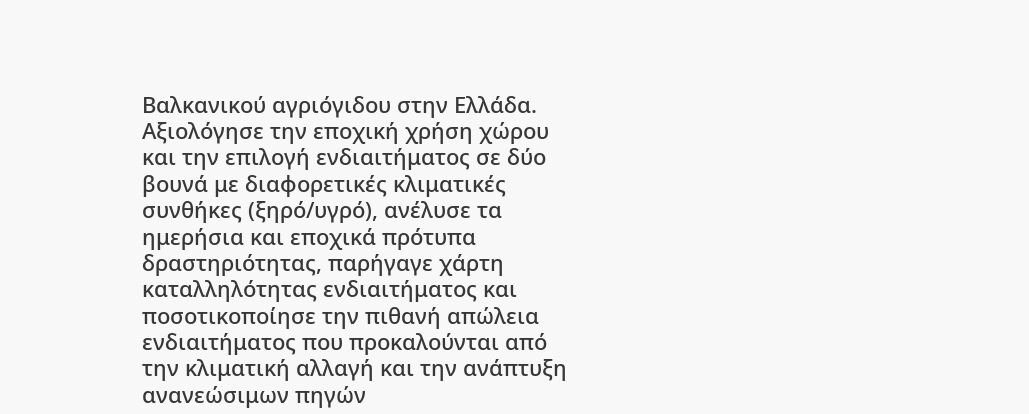Βαλκανικού αγριόγιδου στην Ελλάδα. Αξιολόγησε την εποχική χρήση χώρου και την επιλογή ενδιαιτήματος σε δύο βουνά με διαφορετικές κλιματικές συνθήκες (ξηρό/υγρό), ανέλυσε τα ημερήσια και εποχικά πρότυπα δραστηριότητας, παρήγαγε χάρτη καταλληλότητας ενδιαιτήματος και ποσοτικοποίησε την πιθανή απώλεια ενδιαιτήματος που προκαλούνται από την κλιματική αλλαγή και την ανάπτυξη ανανεώσιμων πηγών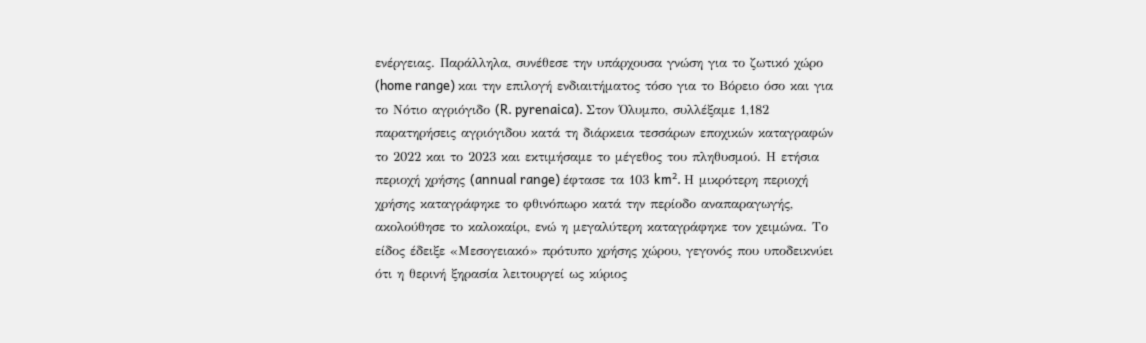ενέργειας. Παράλληλα, συνέθεσε την υπάρχουσα γνώση για το ζωτικό χώρο (home range) και την επιλογή ενδιαιτήματος τόσο για το Βόρειο όσο και για το Νότιο αγριόγιδο (R. pyrenaica). Στον Όλυμπο, συλλέξαμε 1,182 παρατηρήσεις αγριόγιδου κατά τη διάρκεια τεσσάρων εποχικών καταγραφών το 2022 και το 2023 και εκτιμήσαμε το μέγεθος του πληθυσμού. Η ετήσια περιοχή χρήσης (annual range) έφτασε τα 103 km². Η μικρότερη περιοχή χρήσης καταγράφηκε το φθινόπωρο κατά την περίοδο αναπαραγωγής, ακολούθησε το καλοκαίρι, ενώ η μεγαλύτερη καταγράφηκε τον χειμώνα. Το είδος έδειξε «Μεσογειακό» πρότυπο χρήσης χώρου, γεγονός που υποδεικνύει ότι η θερινή ξηρασία λειτουργεί ως κύριος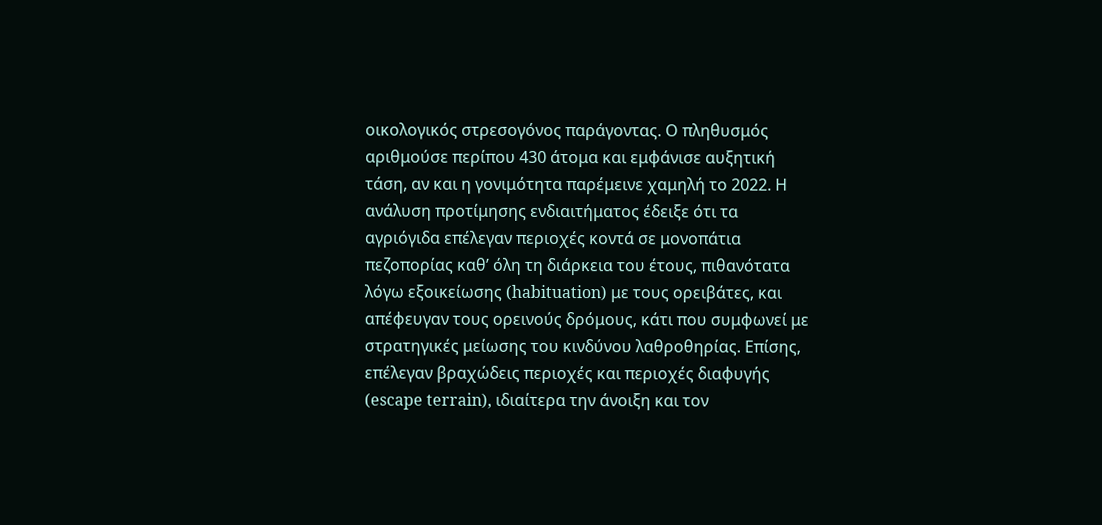οικολογικός στρεσογόνος παράγοντας. Ο πληθυσμός αριθμούσε περίπου 430 άτομα και εμφάνισε αυξητική τάση, αν και η γονιμότητα παρέμεινε χαμηλή το 2022. Η ανάλυση προτίμησης ενδιαιτήματος έδειξε ότι τα αγριόγιδα επέλεγαν περιοχές κοντά σε μονοπάτια πεζοπορίας καθ’ όλη τη διάρκεια του έτους, πιθανότατα λόγω εξοικείωσης (habituation) με τους ορειβάτες, και απέφευγαν τους ορεινούς δρόμους, κάτι που συμφωνεί με στρατηγικές μείωσης του κινδύνου λαθροθηρίας. Επίσης, επέλεγαν βραχώδεις περιοχές και περιοχές διαφυγής (escape terrain), ιδιαίτερα την άνοιξη και τον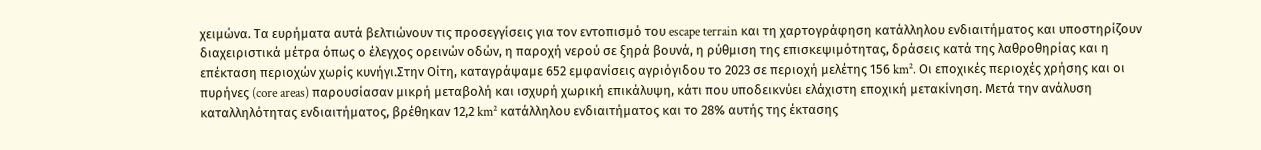χειμώνα. Τα ευρήματα αυτά βελτιώνουν τις προσεγγίσεις για τον εντοπισμό του escape terrain και τη χαρτογράφηση κατάλληλου ενδιαιτήματος και υποστηρίζουν διαχειριστικά μέτρα όπως ο έλεγχος ορεινών οδών, η παροχή νερού σε ξηρά βουνά, η ρύθμιση της επισκεψιμότητας, δράσεις κατά της λαθροθηρίας και η επέκταση περιοχών χωρίς κυνήγι.Στην Οίτη, καταγράψαμε 652 εμφανίσεις αγριόγιδου το 2023 σε περιοχή μελέτης 156 km². Οι εποχικές περιοχές χρήσης και οι πυρήνες (core areas) παρουσίασαν μικρή μεταβολή και ισχυρή χωρική επικάλυψη, κάτι που υποδεικνύει ελάχιστη εποχική μετακίνηση. Μετά την ανάλυση καταλληλότητας ενδιαιτήματος, βρέθηκαν 12,2 km² κατάλληλου ενδιαιτήματος και το 28% αυτής της έκτασης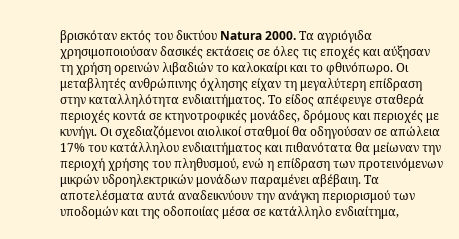βρισκόταν εκτός του δικτύου Natura 2000. Τα αγριόγιδα χρησιμοποιούσαν δασικές εκτάσεις σε όλες τις εποχές και αύξησαν τη χρήση ορεινών λιβαδιών το καλοκαίρι και το φθινόπωρο. Οι μεταβλητές ανθρώπινης όχλησης είχαν τη μεγαλύτερη επίδραση στην καταλληλότητα ενδιαιτήματος. Το είδος απέφευγε σταθερά περιοχές κοντά σε κτηνοτροφικές μονάδες, δρόμους και περιοχές με κυνήγι. Οι σχεδιαζόμενοι αιολικοί σταθμοί θα οδηγούσαν σε απώλεια 17% του κατάλληλου ενδιαιτήματος και πιθανότατα θα μείωναν την περιοχή χρήσης του πληθυσμού, ενώ η επίδραση των προτεινόμενων μικρών υδροηλεκτρικών μονάδων παραμένει αβέβαιη. Τα αποτελέσματα αυτά αναδεικνύουν την ανάγκη περιορισμού των υποδομών και της οδοποιίας μέσα σε κατάλληλο ενδιαίτημα,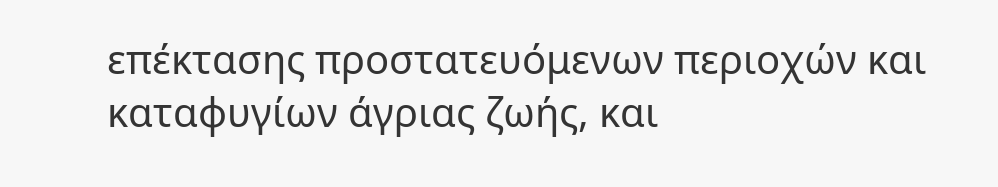επέκτασης προστατευόμενων περιοχών και καταφυγίων άγριας ζωής, και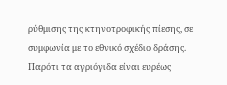ρύθμισης της κτηνοτροφικής πίεσης, σε συμφωνία με το εθνικό σχέδιο δράσης. Παρότι τα αγριόγιδα είναι ευρέως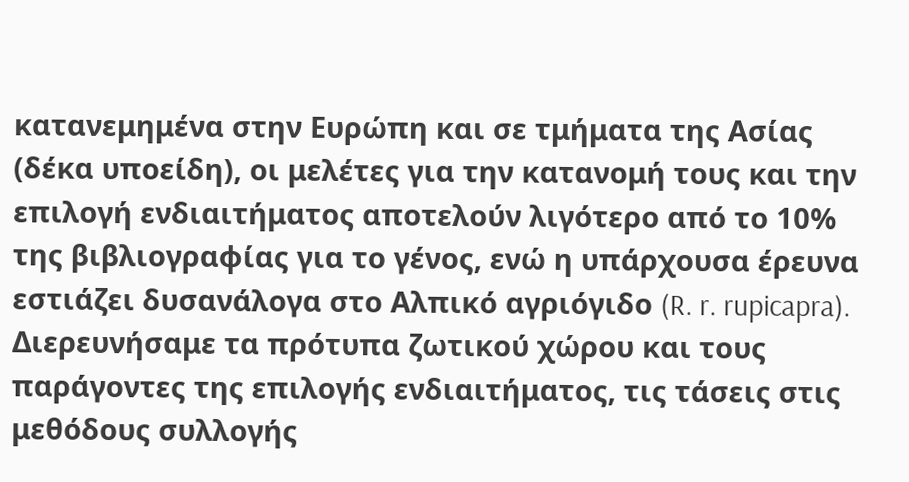κατανεμημένα στην Ευρώπη και σε τμήματα της Ασίας (δέκα υποείδη), οι μελέτες για την κατανομή τους και την επιλογή ενδιαιτήματος αποτελούν λιγότερο από το 10% της βιβλιογραφίας για το γένος, ενώ η υπάρχουσα έρευνα εστιάζει δυσανάλογα στο Αλπικό αγριόγιδο (R. r. rupicapra). Διερευνήσαμε τα πρότυπα ζωτικού χώρου και τους παράγοντες της επιλογής ενδιαιτήματος, τις τάσεις στις μεθόδους συλλογής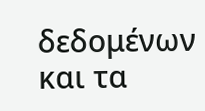δεδομένων και τα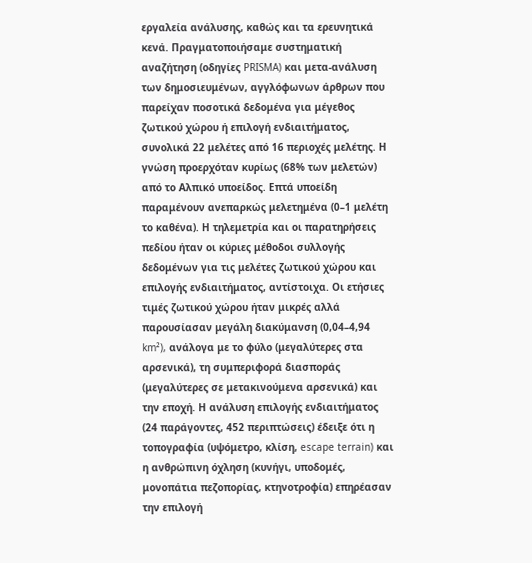εργαλεία ανάλυσης, καθώς και τα ερευνητικά κενά. Πραγματοποιήσαμε συστηματική αναζήτηση (οδηγίες PRISMA) και μετα-ανάλυση των δημοσιευμένων, αγγλόφωνων άρθρων που παρείχαν ποσοτικά δεδομένα για μέγεθος ζωτικού χώρου ή επιλογή ενδιαιτήματος, συνολικά 22 μελέτες από 16 περιοχές μελέτης. Η γνώση προερχόταν κυρίως (68% των μελετών) από το Αλπικό υποείδος. Επτά υποείδη παραμένουν ανεπαρκώς μελετημένα (0–1 μελέτη το καθένα). Η τηλεμετρία και οι παρατηρήσεις πεδίου ήταν οι κύριες μέθοδοι συλλογής δεδομένων για τις μελέτες ζωτικού χώρου και επιλογής ενδιαιτήματος, αντίστοιχα. Οι ετήσιες τιμές ζωτικού χώρου ήταν μικρές αλλά παρουσίασαν μεγάλη διακύμανση (0,04–4,94 km²), ανάλογα με το φύλο (μεγαλύτερες στα αρσενικά), τη συμπεριφορά διασποράς (μεγαλύτερες σε μετακινούμενα αρσενικά) και την εποχή. Η ανάλυση επιλογής ενδιαιτήματος (24 παράγοντες, 452 περιπτώσεις) έδειξε ότι η τοπογραφία (υψόμετρο, κλίση, escape terrain) και η ανθρώπινη όχληση (κυνήγι, υποδομές, μονοπάτια πεζοπορίας, κτηνοτροφία) επηρέασαν την επιλογή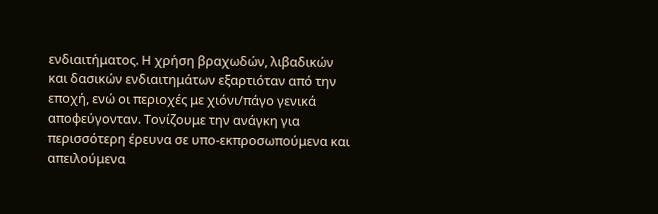ενδιαιτήματος. Η χρήση βραχωδών, λιβαδικών και δασικών ενδιαιτημάτων εξαρτιόταν από την εποχή, ενώ οι περιοχές με χιόνι/πάγο γενικά αποφεύγονταν. Τονίζουμε την ανάγκη για περισσότερη έρευνα σε υπο-εκπροσωπούμενα και απειλούμενα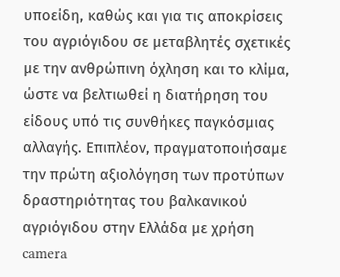υποείδη, καθώς και για τις αποκρίσεις του αγριόγιδου σε μεταβλητές σχετικές με την ανθρώπινη όχληση και το κλίμα, ώστε να βελτιωθεί η διατήρηση του είδους υπό τις συνθήκες παγκόσμιας αλλαγής. Επιπλέον, πραγματοποιήσαμε την πρώτη αξιολόγηση των προτύπων δραστηριότητας του βαλκανικού αγριόγιδου στην Ελλάδα με χρήση camera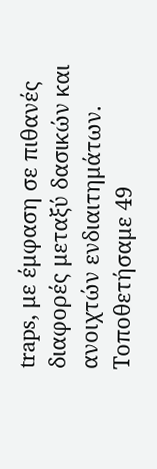traps, με έμφαση σε πιθανές διαφορές μεταξύ δασικών και ανοιχτών ενδιαιτημάτων. Τοποθετήσαμε 49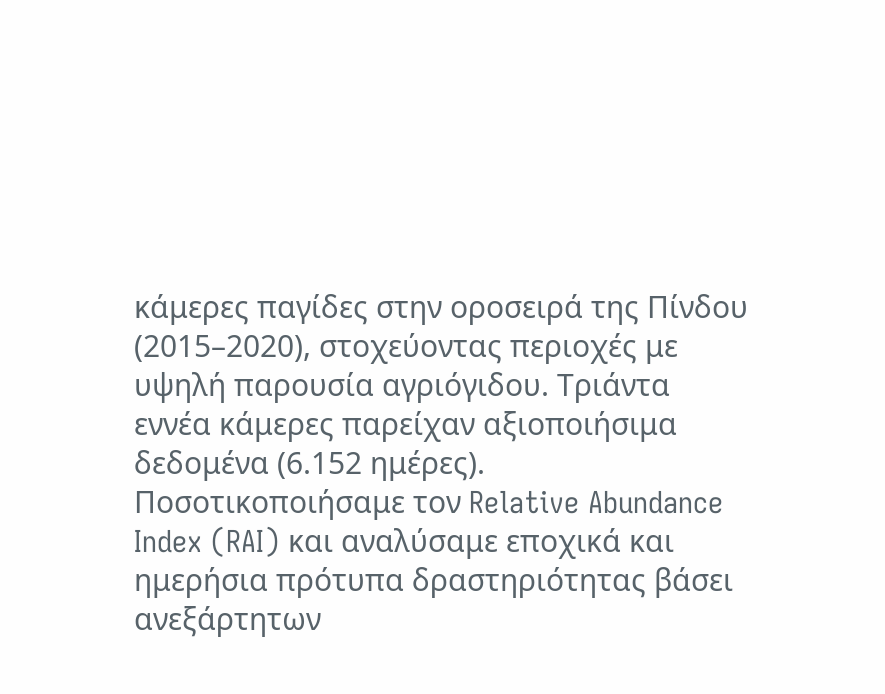κάμερες παγίδες στην οροσειρά της Πίνδου (2015–2020), στοχεύοντας περιοχές με υψηλή παρουσία αγριόγιδου. Τριάντα εννέα κάμερες παρείχαν αξιοποιήσιμα δεδομένα (6.152 ημέρες). Ποσοτικοποιήσαμε τον Relative Abundance Index (RAI) και αναλύσαμε εποχικά και ημερήσια πρότυπα δραστηριότητας βάσει ανεξάρτητων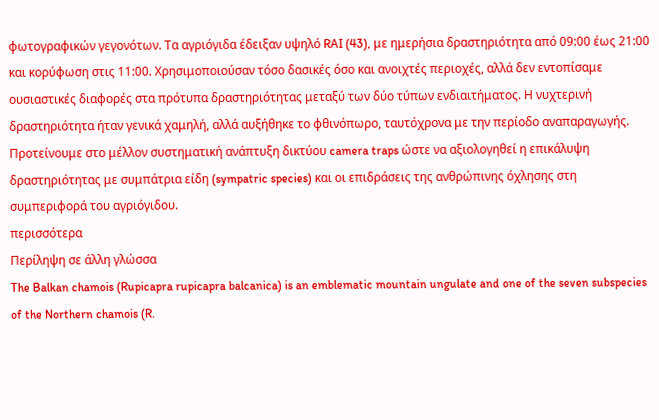φωτογραφικών γεγονότων. Τα αγριόγιδα έδειξαν υψηλό RAI (43), με ημερήσια δραστηριότητα από 09:00 έως 21:00 και κορύφωση στις 11:00. Χρησιμοποιούσαν τόσο δασικές όσο και ανοιχτές περιοχές, αλλά δεν εντοπίσαμε ουσιαστικές διαφορές στα πρότυπα δραστηριότητας μεταξύ των δύο τύπων ενδιαιτήματος. Η νυχτερινή δραστηριότητα ήταν γενικά χαμηλή, αλλά αυξήθηκε το φθινόπωρο, ταυτόχρονα με την περίοδο αναπαραγωγής. Προτείνουμε στο μέλλον συστηματική ανάπτυξη δικτύου camera traps ώστε να αξιολογηθεί η επικάλυψη δραστηριότητας με συμπάτρια είδη (sympatric species) και οι επιδράσεις της ανθρώπινης όχλησης στη συμπεριφορά του αγριόγιδου.
περισσότερα
Περίληψη σε άλλη γλώσσα
The Balkan chamois (Rupicapra rupicapra balcanica) is an emblematic mountain ungulate and one of the seven subspecies of the Northern chamois (R.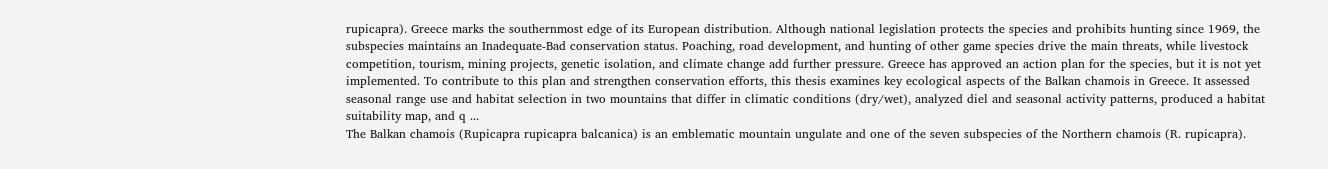rupicapra). Greece marks the southernmost edge of its European distribution. Although national legislation protects the species and prohibits hunting since 1969, the subspecies maintains an Inadequate-Bad conservation status. Poaching, road development, and hunting of other game species drive the main threats, while livestock competition, tourism, mining projects, genetic isolation, and climate change add further pressure. Greece has approved an action plan for the species, but it is not yet implemented. To contribute to this plan and strengthen conservation efforts, this thesis examines key ecological aspects of the Balkan chamois in Greece. It assessed seasonal range use and habitat selection in two mountains that differ in climatic conditions (dry/wet), analyzed diel and seasonal activity patterns, produced a habitat suitability map, and q ...
The Balkan chamois (Rupicapra rupicapra balcanica) is an emblematic mountain ungulate and one of the seven subspecies of the Northern chamois (R. rupicapra).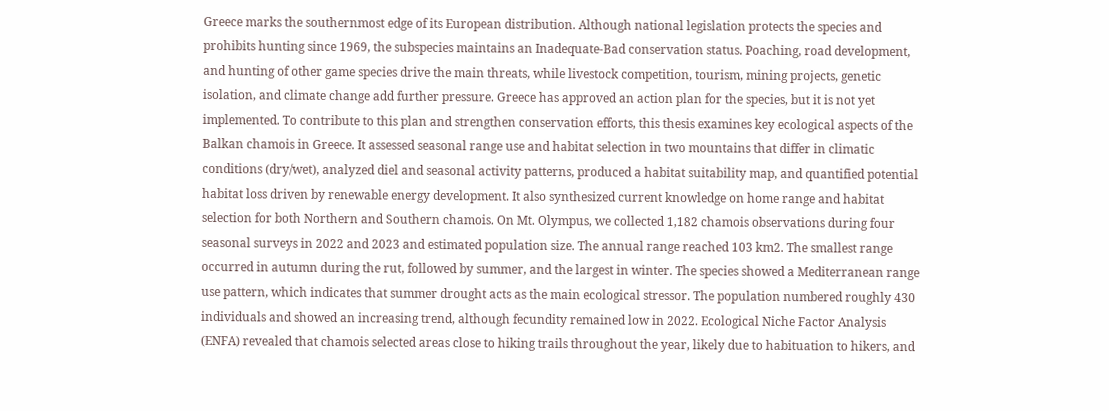Greece marks the southernmost edge of its European distribution. Although national legislation protects the species and prohibits hunting since 1969, the subspecies maintains an Inadequate-Bad conservation status. Poaching, road development, and hunting of other game species drive the main threats, while livestock competition, tourism, mining projects, genetic isolation, and climate change add further pressure. Greece has approved an action plan for the species, but it is not yet implemented. To contribute to this plan and strengthen conservation efforts, this thesis examines key ecological aspects of the Balkan chamois in Greece. It assessed seasonal range use and habitat selection in two mountains that differ in climatic conditions (dry/wet), analyzed diel and seasonal activity patterns, produced a habitat suitability map, and quantified potential habitat loss driven by renewable energy development. It also synthesized current knowledge on home range and habitat selection for both Northern and Southern chamois. On Mt. Olympus, we collected 1,182 chamois observations during four seasonal surveys in 2022 and 2023 and estimated population size. The annual range reached 103 km2. The smallest range occurred in autumn during the rut, followed by summer, and the largest in winter. The species showed a Mediterranean range use pattern, which indicates that summer drought acts as the main ecological stressor. The population numbered roughly 430 individuals and showed an increasing trend, although fecundity remained low in 2022. Ecological Niche Factor Analysis (ENFA) revealed that chamois selected areas close to hiking trails throughout the year, likely due to habituation to hikers, and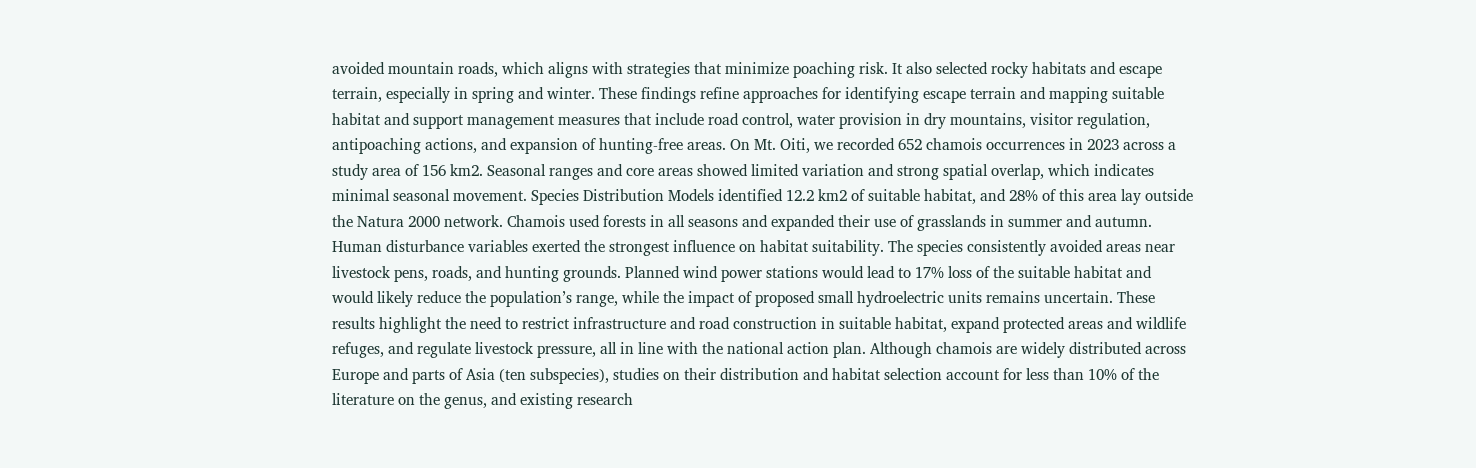avoided mountain roads, which aligns with strategies that minimize poaching risk. It also selected rocky habitats and escape terrain, especially in spring and winter. These findings refine approaches for identifying escape terrain and mapping suitable habitat and support management measures that include road control, water provision in dry mountains, visitor regulation, antipoaching actions, and expansion of hunting-free areas. On Mt. Oiti, we recorded 652 chamois occurrences in 2023 across a study area of 156 km2. Seasonal ranges and core areas showed limited variation and strong spatial overlap, which indicates minimal seasonal movement. Species Distribution Models identified 12.2 km2 of suitable habitat, and 28% of this area lay outside the Natura 2000 network. Chamois used forests in all seasons and expanded their use of grasslands in summer and autumn. Human disturbance variables exerted the strongest influence on habitat suitability. The species consistently avoided areas near livestock pens, roads, and hunting grounds. Planned wind power stations would lead to 17% loss of the suitable habitat and would likely reduce the population’s range, while the impact of proposed small hydroelectric units remains uncertain. These results highlight the need to restrict infrastructure and road construction in suitable habitat, expand protected areas and wildlife refuges, and regulate livestock pressure, all in line with the national action plan. Although chamois are widely distributed across Europe and parts of Asia (ten subspecies), studies on their distribution and habitat selection account for less than 10% of the literature on the genus, and existing research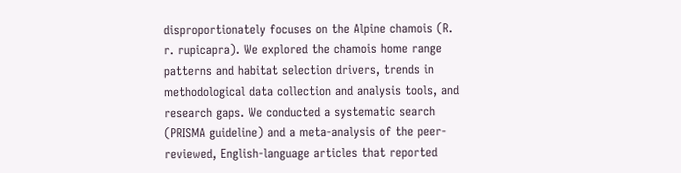disproportionately focuses on the Alpine chamois (R. r. rupicapra). We explored the chamois home range patterns and habitat selection drivers, trends in methodological data collection and analysis tools, and research gaps. We conducted a systematic search (PRISMA guideline) and a meta-analysis of the peer-reviewed, English-language articles that reported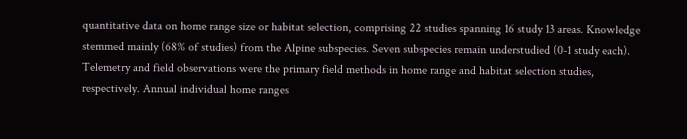quantitative data on home range size or habitat selection, comprising 22 studies spanning 16 study 13 areas. Knowledge stemmed mainly (68% of studies) from the Alpine subspecies. Seven subspecies remain understudied (0-1 study each). Telemetry and field observations were the primary field methods in home range and habitat selection studies, respectively. Annual individual home ranges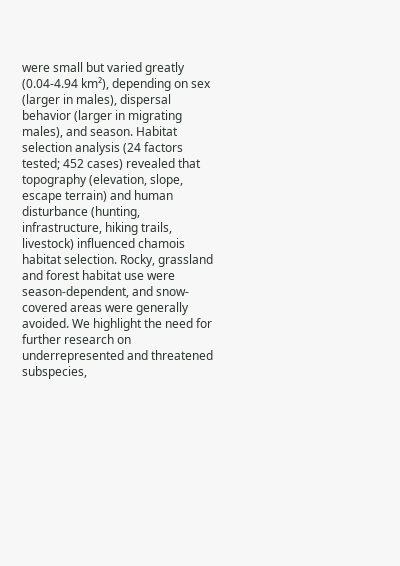were small but varied greatly (0.04-4.94 km²), depending on sex (larger in males), dispersal behavior (larger in migrating males), and season. Habitat selection analysis (24 factors tested; 452 cases) revealed that topography (elevation, slope, escape terrain) and human disturbance (hunting, infrastructure, hiking trails, livestock) influenced chamois habitat selection. Rocky, grassland and forest habitat use were season-dependent, and snow-covered areas were generally avoided. We highlight the need for further research on underrepresented and threatened subspecies,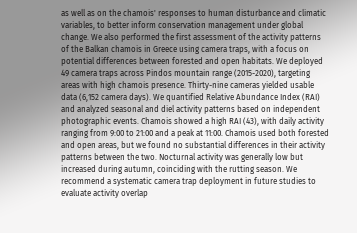as well as on the chamois' responses to human disturbance and climatic variables, to better inform conservation management under global change. We also performed the first assessment of the activity patterns of the Balkan chamois in Greece using camera traps, with a focus on potential differences between forested and open habitats. We deployed 49 camera traps across Pindos mountain range (2015-2020), targeting areas with high chamois presence. Thirty-nine cameras yielded usable data (6,152 camera days). We quantified Relative Abundance Index (RAI) and analyzed seasonal and diel activity patterns based on independent photographic events. Chamois showed a high RAI (43), with daily activity ranging from 9:00 to 21:00 and a peak at 11:00. Chamois used both forested and open areas, but we found no substantial differences in their activity patterns between the two. Nocturnal activity was generally low but increased during autumn, coinciding with the rutting season. We recommend a systematic camera trap deployment in future studies to evaluate activity overlap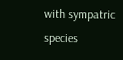with sympatric species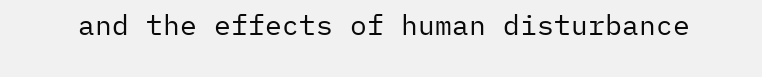and the effects of human disturbance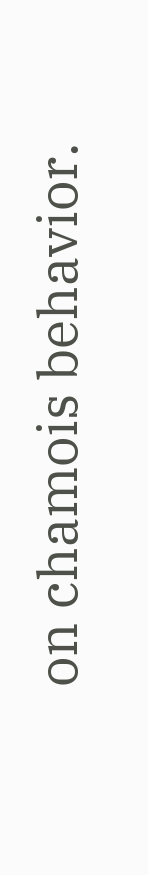on chamois behavior.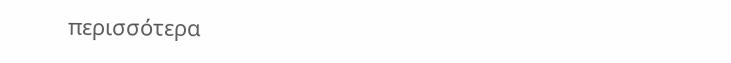περισσότερα